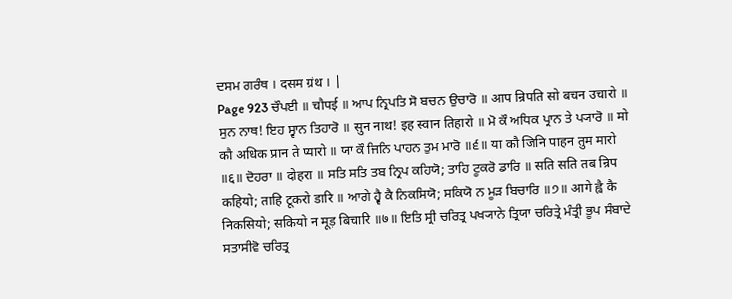ਦਸਮ ਗਰੰਥ । दसम ग्रंथ । |
Page 923 ਚੌਪਈ ॥ चौपई ॥ ਆਪ ਨ੍ਰਿਪਤਿ ਸੋ ਬਚਨ ਉਚਾਰੋ ॥ आप न्रिपति सो बचन उचारो ॥ ਸੁਨ ਨਾਥ! ਇਹ ਸ੍ਵਾਨ ਤਿਹਾਰੋ ॥ सुन नाथ! इह स्वान तिहारो ॥ ਮੋ ਕੌ ਅਧਿਕ ਪ੍ਰਾਨ ਤੇ ਪ੍ਯਾਰੋ ॥ मो कौ अधिक प्रान ते प्यारो ॥ ਯਾ ਕੌ ਜਿਨਿ ਪਾਹਨ ਤੁਮ ਮਾਰੋ ॥੬॥ या कौ जिनि पाहन तुम मारो ॥६॥ ਦੋਹਰਾ ॥ दोहरा ॥ ਸਤਿ ਸਤਿ ਤਬ ਨ੍ਰਿਪ ਕਹਿਯੋ; ਤਾਹਿ ਟੂਕਰੋ ਡਾਰਿ ॥ सति सति तब न्रिप कहियो; ताहि टूकरो डारि ॥ ਆਗੇ ਹ੍ਵੈ ਕੈ ਨਿਕਸਿਯੋ; ਸਕਿਯੋ ਨ ਮੂੜ ਬਿਚਾਰਿ ॥੭॥ आगे ह्वै कै निकसियो; सकियो न मूड़ बिचारि ॥७॥ ਇਤਿ ਸ੍ਰੀ ਚਰਿਤ੍ਰ ਪਖ੍ਯਾਨੇ ਤ੍ਰਿਯਾ ਚਰਿਤ੍ਰੇ ਮੰਤ੍ਰੀ ਭੂਪ ਸੰਬਾਦੇ ਸਤਾਸੀਵੋ ਚਰਿਤ੍ਰ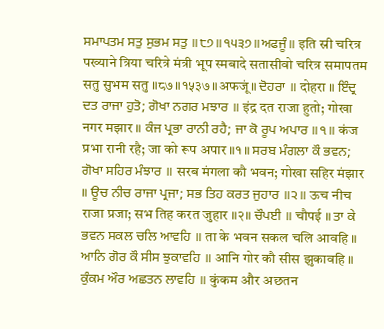ਸਮਾਪਤਮ ਸਤੁ ਸੁਭਮ ਸਤੁ ॥੮੭॥੧੫੩੭॥ਅਫਜੂੰ॥ इति स्री चरित्र पख्याने त्रिया चरित्रे मंत्री भूप स्मबादे सतासीवो चरित्र समापतम सतु सुभम सतु ॥८७॥१५३७॥अफजूं॥ ਦੋਹਰਾ ॥ दोहरा ॥ ਇੰਦ੍ਰ ਦਤ ਰਾਜਾ ਹੁਤੋ; ਗੋਖਾ ਨਗਰ ਮਝਾਰ ॥ इंद्र दत राजा हुतो; गोखा नगर मझार ॥ ਕੰਜ ਪ੍ਰਭਾ ਰਾਨੀ ਰਹੈ; ਜਾ ਕੋ ਰੂਪ ਅਪਾਰ ॥੧॥ कंज प्रभा रानी रहै; जा को रूप अपार ॥१॥ ਸਰਬ ਮੰਗਲਾ ਕੌ ਭਵਨ; ਗੋਖਾ ਸਹਿਰ ਮੰਝਾਰ ॥ सरब मंगला कौ भवन; गोखा सहिर मंझार ॥ ਊਚ ਨੀਚ ਰਾਜਾ ਪ੍ਰਜਾ; ਸਭ ਤਿਹ ਕਰਤ ਜੁਹਾਰ ॥੨॥ ऊच नीच राजा प्रजा; सभ तिह करत जुहार ॥२॥ ਚੌਪਈ ॥ चौपई ॥ ਤਾ ਕੇ ਭਵਨ ਸਕਲ ਚਲਿ ਆਵਹਿ ॥ ता के भवन सकल चलि आवहि ॥ ਆਨਿ ਗੋਰ ਕੌ ਸੀਸ ਝੁਕਾਵਹਿ ॥ आनि गोर कौ सीस झुकावहि ॥ ਕੁੰਕਮ ਔਰ ਅਛਤਨ ਲਾਵਹਿ ॥ कुंकम और अछतन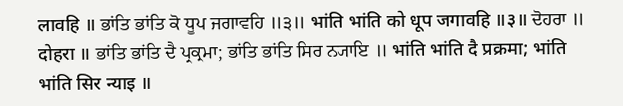लावहि ॥ ਭਾਂਤਿ ਭਾਂਤਿ ਕੋ ਧੂਪ ਜਗਾਵਹਿ ॥੩॥ भांति भांति को धूप जगावहि ॥३॥ ਦੋਹਰਾ ॥ दोहरा ॥ ਭਾਂਤਿ ਭਾਂਤਿ ਦੈ ਪ੍ਰਕ੍ਰਮਾ; ਭਾਂਤਿ ਭਾਂਤਿ ਸਿਰ ਨ੍ਯਾਇ ॥ भांति भांति दै प्रक्रमा; भांति भांति सिर न्याइ ॥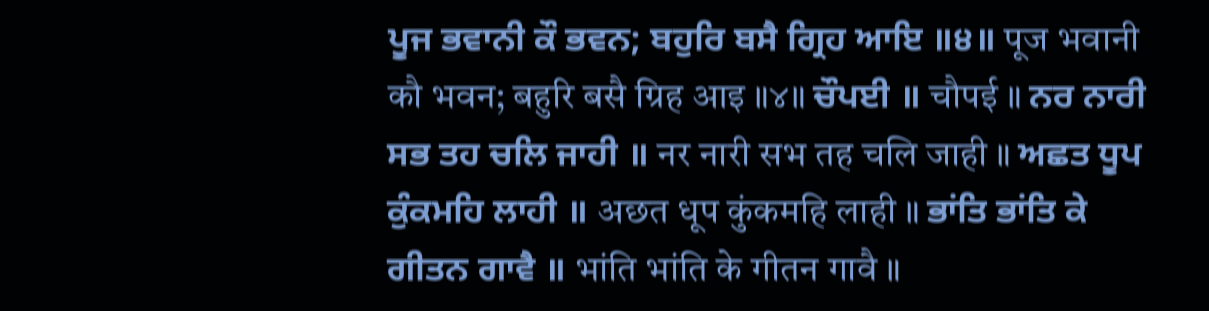ਪੂਜ ਭਵਾਨੀ ਕੌ ਭਵਨ; ਬਹੁਰਿ ਬਸੈ ਗ੍ਰਿਹ ਆਇ ॥੪॥ पूज भवानी कौ भवन; बहुरि बसै ग्रिह आइ ॥४॥ ਚੌਪਈ ॥ चौपई ॥ ਨਰ ਨਾਰੀ ਸਭ ਤਹ ਚਲਿ ਜਾਹੀ ॥ नर नारी सभ तह चलि जाही ॥ ਅਛਤ ਧੂਪ ਕੁੰਕਮਹਿ ਲਾਹੀ ॥ अछत धूप कुंकमहि लाही ॥ ਭਾਂਤਿ ਭਾਂਤਿ ਕੇ ਗੀਤਨ ਗਾਵੈ ॥ भांति भांति के गीतन गावै ॥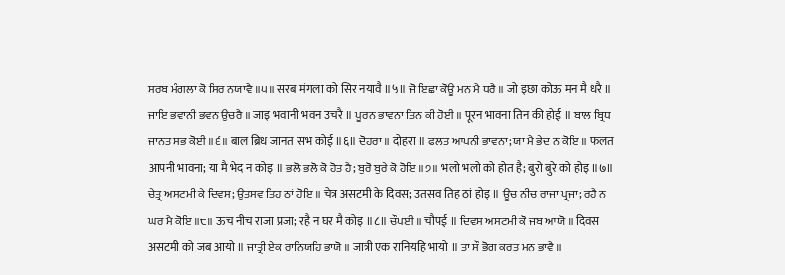ਸਰਬ ਮੰਗਲਾ ਕੋ ਸਿਰ ਨਯਾਵੈ ॥੫॥ सरब मंगला को सिर नयावै ॥५॥ ਜੋ ਇਛਾ ਕੋਊ ਮਨ ਮੈ ਧਰੈ ॥ जो इछा कोऊ मन मै धरै ॥ ਜਾਇ ਭਵਾਨੀ ਭਵਨ ਉਚਰੈ ॥ जाइ भवानी भवन उचरै ॥ ਪੂਰਨ ਭਾਵਨਾ ਤਿਨ ਕੀ ਹੋਈ ॥ पूरन भावना तिन की होई ॥ ਬਾਲ ਬ੍ਰਿਧ ਜਾਨਤ ਸਭ ਕੋਈ ॥੬॥ बाल ब्रिध जानत सभ कोई ॥६॥ ਦੋਹਰਾ ॥ दोहरा ॥ ਫਲਤ ਆਪਨੀ ਭਾਵਨਾ; ਯਾ ਮੈ ਭੇਦ ਨ ਕੋਇ ॥ फलत आपनी भावना; या मै भेद न कोइ ॥ ਭਲੋ ਭਲੋ ਕੋ ਹੋਤ ਹੈ; ਬੁਰੋ ਬੁਰੇ ਕੋ ਹੋਇ ॥੭॥ भलो भलो को होत है; बुरो बुरे को होइ ॥७॥ ਚੇਤ੍ਰ ਅਸਟਮੀ ਕੇ ਦਿਵਸ; ਉਤਸਵ ਤਿਹ ਠਾਂ ਹੋਇ ॥ चेत्र असटमी के दिवस; उतसव तिह ठां होइ ॥ ਊਚ ਨੀਚ ਰਾਜਾ ਪ੍ਰਜਾ; ਰਹੈ ਨ ਘਰ ਮੈ ਕੋਇ ॥੮॥ ऊच नीच राजा प्रजा; रहै न घर मै कोइ ॥८॥ ਚੌਪਈ ॥ चौपई ॥ ਦਿਵਸ ਅਸਟਮੀ ਕੋ ਜਬ ਆਯੋ ॥ दिवस असटमी को जब आयो ॥ ਜਾਤ੍ਰੀ ਏਕ ਰਾਨਿਯਹਿ ਭਾਯੋ ॥ जात्री एक रानियहि भायो ॥ ਤਾ ਸੌ ਭੋਗ ਕਰਤ ਮਨ ਭਾਵੈ ॥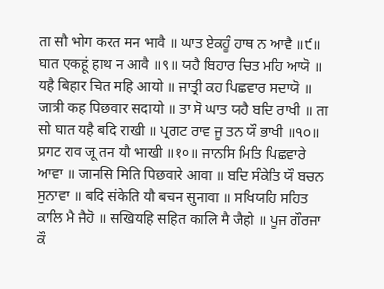ता सौ भोग करत मन भावै ॥ ਘਾਤ ਏਕਹੂੰ ਹਾਥ ਨ ਆਵੈ ॥੯॥ घात एकहूं हाथ न आवै ॥९॥ ਯਹੈ ਬਿਹਾਰ ਚਿਤ ਮਹਿ ਆਯੋ ॥ यहै बिहार चित महि आयो ॥ ਜਾਤ੍ਰੀ ਕਹ ਪਿਛਵਾਰ ਸਦਾਯੋ ॥ जात्री कह पिछवार सदायो ॥ ਤਾ ਸੋ ਘਾਤ ਯਹੈ ਬਦਿ ਰਾਖੀ ॥ ता सो घात यहै बदि राखी ॥ ਪ੍ਰਗਟ ਰਾਵ ਜੂ ਤਨ ਯੌ ਭਾਖੀ ॥੧੦॥ प्रगट राव जू तन यौ भाखी ॥१०॥ ਜਾਨਸਿ ਮਿਤਿ ਪਿਛਵਾਰੇ ਆਵਾ ॥ जानसि मिति पिछवारे आवा ॥ ਬਦਿ ਸੰਕੇਤਿ ਯੌ ਬਚਨ ਸੁਨਾਵਾ ॥ बदि संकेति यौ बचन सुनावा ॥ ਸਖਿਯਹਿ ਸਹਿਤ ਕਾਲਿ ਮੈ ਜੈਹੋ ॥ सखियहि सहित कालि मै जैहो ॥ ਪੂਜ ਗੌਰਜਾ ਕੌ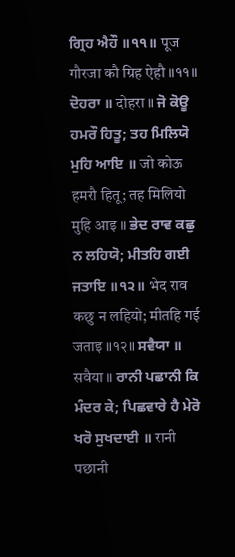ਗ੍ਰਿਹ ਐਹੌ ॥੧੧॥ पूज गौरजा कौ ग्रिह ऐहौ ॥११॥ ਦੋਹਰਾ ॥ दोहरा ॥ ਜੋ ਕੋਊ ਹਮਰੌ ਹਿਤੂ; ਤਹ ਮਿਲਿਯੋ ਮੁਹਿ ਆਇ ॥ जो कोऊ हमरौ हितू; तह मिलियो मुहि आइ ॥ ਭੇਦ ਰਾਵ ਕਛੁ ਨ ਲਹਿਯੋ; ਮੀਤਹਿ ਗਈ ਜਤਾਇ ॥੧੨॥ भेद राव कछु न लहियो; मीतहि गई जताइ ॥१२॥ ਸਵੈਯਾ ॥ सवैया ॥ ਰਾਨੀ ਪਛਾਨੀ ਕਿ ਮੰਦਰ ਕੇ; ਪਿਛਵਾਰੇ ਹੈ ਮੇਰੋ ਖਰੋ ਸੁਖਦਾਈ ॥ रानी पछानी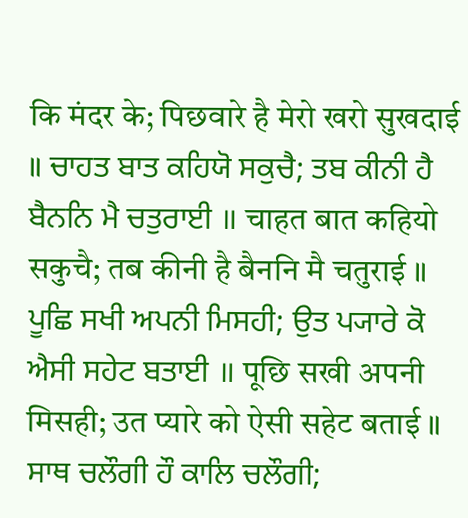कि मंदर के; पिछवारे है मेरो खरो सुखदाई ॥ ਚਾਹਤ ਬਾਤ ਕਹਿਯੋ ਸਕੁਚੈ; ਤਬ ਕੀਨੀ ਹੈ ਬੈਨਨਿ ਮੈ ਚਤੁਰਾਈ ॥ चाहत बात कहियो सकुचै; तब कीनी है बैननि मै चतुराई ॥ ਪੂਛਿ ਸਖੀ ਅਪਨੀ ਮਿਸਹੀ; ਉਤ ਪ੍ਯਾਰੇ ਕੋ ਐਸੀ ਸਹੇਟ ਬਤਾਈ ॥ पूछि सखी अपनी मिसही; उत प्यारे को ऐसी सहेट बताई ॥ ਸਾਥ ਚਲੌਗੀ ਹੌ ਕਾਲਿ ਚਲੌਗੀ;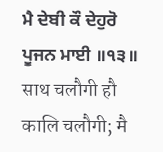ਮੈ ਦੇਬੀ ਕੌ ਦੇਹੁਰੋ ਪੂਜਨ ਮਾਈ ॥੧੩॥ साथ चलौगी हौ कालि चलौगी; मै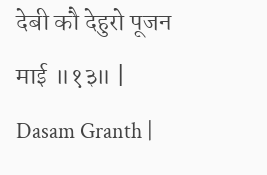देबी कौ देहुरो पूजन माई ॥१३॥ |
Dasam Granth |